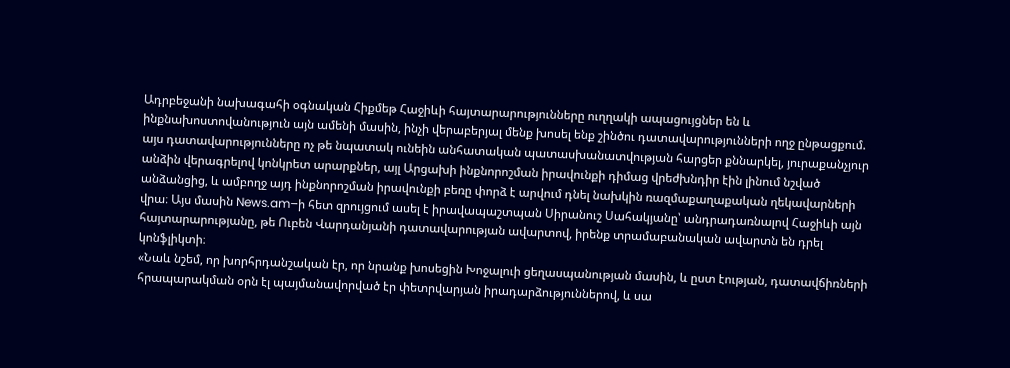Ադրբեջանի նախագահի օգնական Հիքմեթ Հաջիևի հայտարարությունները ուղղակի ապացույցներ են և ինքնախոստովանություն այն ամենի մասին, ինչի վերաբերյալ մենք խոսել ենք շինծու դատավարությունների ողջ ընթացքում. այս դատավարությունները ոչ թե նպատակ ունեին անհատական պատասխանատվության հարցեր քննարկել, յուրաքանչյուր անձին վերագրելով կոնկրետ արարքներ, այլ Արցախի ինքնորոշման իրավունքի դիմաց վրեժխնդիր էին լինում նշված անձանցից, և ամբողջ այդ ինքնորոշման իրավունքի բեռը փորձ է արվում դնել նախկին ռազմաքաղաքական ղեկավարների վրա։ Այս մասին News.am–ի հետ զրույցում ասել է իրավապաշտպան Սիրանուշ Սահակյանը՝ անդրադառնալով Հաջիևի այն հայտարարությանը, թե Ուբեն Վարդանյանի դատավարության ավարտով, իրենք տրամաբանական ավարտն են դրել կոնֆլիկտի։
«Նաև նշեմ, որ խորհրդանշական էր, որ նրանք խոսեցին Խոջալուի ցեղասպանության մասին, և ըստ էության, դատավճիռների հրապարակման օրն էլ պայմանավորված էր փետրվարյան իրադարձություններով, և սա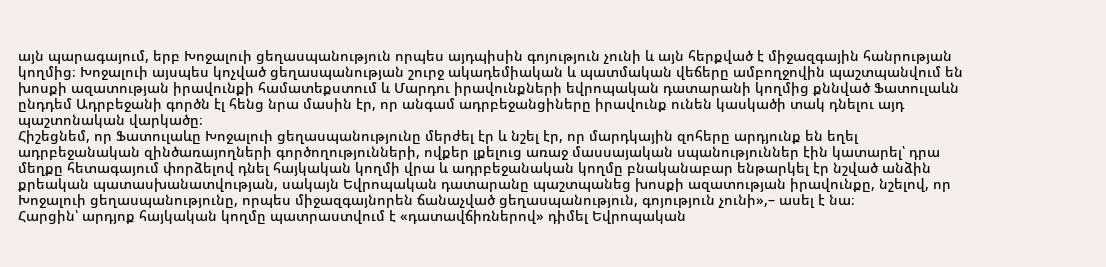այն պարագայում, երբ Խոջալուի ցեղասպանություն որպես այդպիսին գոյություն չունի և այն հերքված է միջազգային հանրության կողմից։ Խոջալուի այսպես կոչված ցեղասպանության շուրջ ակադեմիական և պատմական վեճերը ամբողջովին պաշտպանվում են խոսքի ազատության իրավունքի համատեքստում և Մարդու իրավունքների եվրոպական դատարանի կողմից քննված Ֆատուլաևն ընդդեմ Ադրբեջանի գործն էլ հենց նրա մասին էր, որ անգամ ադրբեջանցիները իրավունք ունեն կասկածի տակ դնելու այդ պաշտոնական վարկածը։
Հիշեցնեմ, որ Ֆատուլաևը Խոջալուի ցեղասպանությունը մերժել էր և նշել էր, որ մարդկային զոհերը արդյունք են եղել ադրբեջանական զինծառայողների գործողությունների, ովքեր լքելուց առաջ մասսայական սպանություններ էին կատարել՝ դրա մեղքը հետագայում փորձելով դնել հայկական կողմի վրա և ադրբեջանական կողմը բնականաբար ենթարկել էր նշված անձին քրեական պատասխանատվության, սակայն Եվրոպական դատարանը պաշտպանեց խոսքի ազատության իրավունքը, նշելով, որ Խոջալուի ցեղասպանությունը, որպես միջազգայնորեն ճանաչված ցեղասպանություն, գոյություն չունի»,– ասել է նա։
Հարցին՝ արդյոք հայկական կողմը պատրաստվում է «դատավճիռներով» դիմել Եվրոպական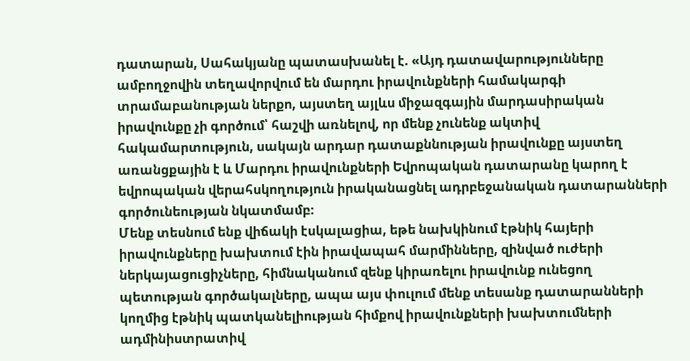դատարան, Սահակյանը պատասխանել է. «Այդ դատավարությունները ամբողջովին տեղավորվում են մարդու իրավունքների համակարգի տրամաբանության ներքո, այստեղ այլևս միջազգային մարդասիրական իրավունքը չի գործում՝ հաշվի առնելով, որ մենք չունենք ակտիվ հակամարտություն, սակայն արդար դատաքննության իրավունքը այստեղ առանցքային է և Մարդու իրավունքների Եվրոպական դատարանը կարող է եվրոպական վերահսկողություն իրականացնել ադրբեջանական դատարանների գործունեության նկատմամբ։
Մենք տեսնում ենք վիճակի էսկալացիա, եթե նախկինում էթնիկ հայերի իրավունքները խախտում էին իրավապահ մարմինները, զինված ուժերի ներկայացուցիչները, հիմնականում զենք կիրառելու իրավունք ունեցող պետության գործակալները, ապա այս փուլում մենք տեսանք դատարանների կողմից էթնիկ պատկանելիության հիմքով իրավունքների խախտումների ադմինիստրատիվ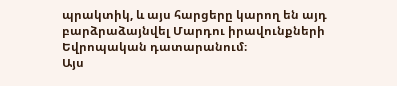պրակտիկ, և այս հարցերը կարող են այդ բարձրաձայնվել Մարդու իրավունքների Եվրոպական դատարանում։
Այս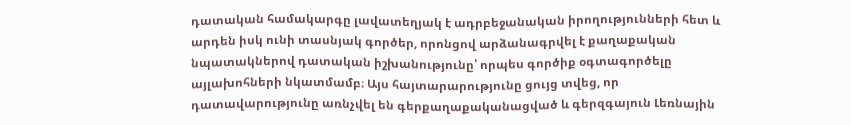դատական համակարգը լավատեղյակ է ադրբեջանական իրողությունների հետ և արդեն իսկ ունի տասնյակ գործեր, որոնցով արձանագրվել է քաղաքական նպատակներով դատական իշխանությունը՝ որպես գործիք օգտագործելը այլախոհների նկատմամբ։ Այս հայտարարությունը ցույց տվեց, որ դատավարությունը առնչվել են գերքաղաքականացված և գերզգայուն Լեռնային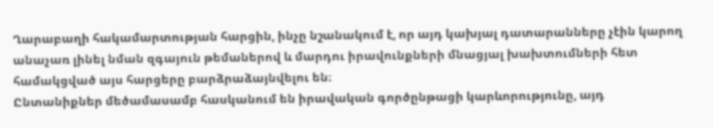Ղարաբաղի հակամարտության հարցին, ինչը նշանակում է, որ այդ կախյալ դատարանները չէին կարող անաչառ լինել նման զգայուն թեմաներով և մարդու իրավունքների մնացյալ խախտումների հետ համակցված այս հարցերը բարձրաձայնվելու են։
Ընտանիքներ մեծամասամբ հասկանում են իրավական գործընթացի կարևորությունը, այդ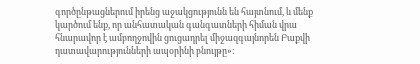գործընթացներում իրենց աջակցությունն են հայտնում, և մենք կարծում ենք, որ անհատական գանգատների հիման վրա հնարավոր է ամբողջովին ցուցադրել միջազգայնորեն Բաքվի դատավարությունների ապօրինի բնույթը»։